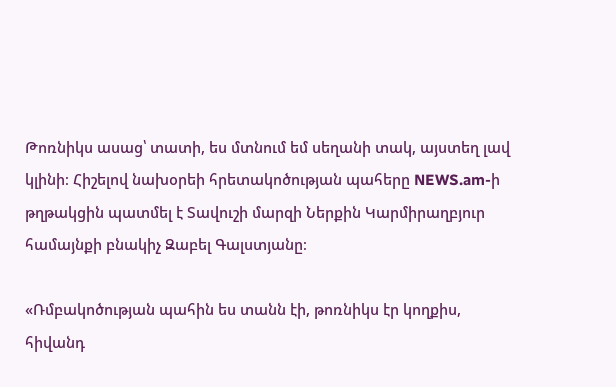Թոռնիկս ասաց՝ տատի, ես մտնում եմ սեղանի տակ, այստեղ լավ կլինի։ Հիշելով նախօրեի հրետակոծության պահերը NEWS.am-ի թղթակցին պատմել է Տավուշի մարզի Ներքին Կարմիրաղբյուր համայնքի բնակիչ Զաբել Գալստյանը։

«Ռմբակոծության պահին ես տանն էի, թոռնիկս էր կողքիս, հիվանդ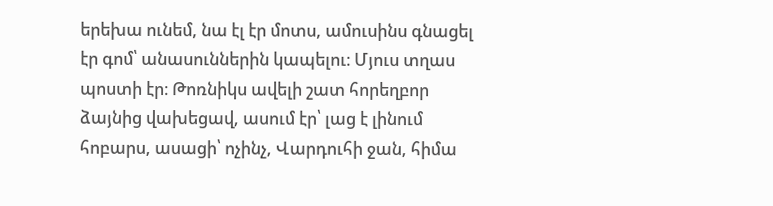երեխա ունեմ, նա էլ էր մոտս, ամուսինս գնացել էր գոմ՝ անասուններին կապելու։ Մյուս տղաս պոստի էր։ Թոռնիկս ավելի շատ հորեղբոր ձայնից վախեցավ, ասում էր՝ լաց է լինում հոբարս, ասացի՝ ոչինչ, Վարդուհի ջան, հիմա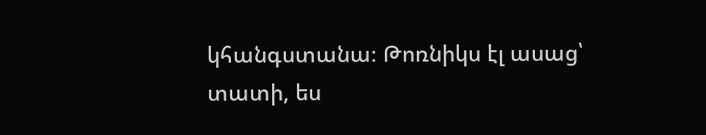կհանգստանա։ Թոռնիկս էլ ասաց՝ տատի, ես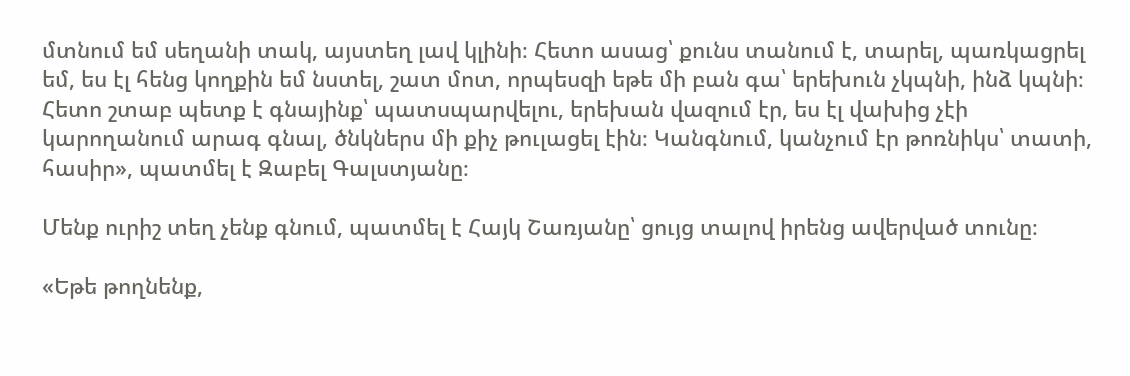մտնում եմ սեղանի տակ, այստեղ լավ կլինի։ Հետո ասաց՝ քունս տանում է, տարել, պառկացրել եմ, ես էլ հենց կողքին եմ նստել, շատ մոտ, որպեսզի եթե մի բան գա՝ երեխուն չկպնի, ինձ կպնի։ Հետո շտաբ պետք է գնայինք՝ պատսպարվելու, երեխան վազում էր, ես էլ վախից չէի կարողանում արագ գնալ, ծնկներս մի քիչ թուլացել էին։ Կանգնում, կանչում էր թոռնիկս՝ տատի, հասիր», պատմել է Զաբել Գալստյանը։

Մենք ուրիշ տեղ չենք գնում, պատմել է Հայկ Շառյանը՝ ցույց տալով իրենց ավերված տունը։

«Եթե թողնենք,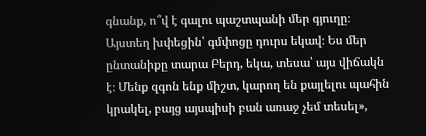գնանք, ո՞վ է գալու պաշտպանի մեր գյուղը։ Այստեղ խփեցին՝ գմփոցը դուրս եկավ։ Ես մեր ընտանիքը տարա Բերդ, եկա, տեսա՝ այս վիճակն է։ Մենք զգոն ենք միշտ, կարող են քայլելու պահին կրակել, բայց այսպիսի բան առաջ չեմ տեսել»,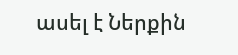ասել է Ներքին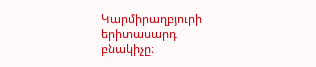Կարմիրաղբյուրի երիտասարդ բնակիչը։